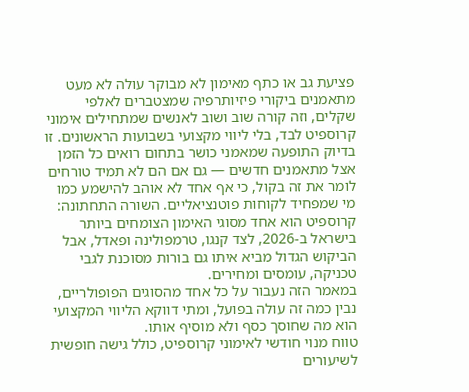פציעת גב או כתף מאימון לא מבוקר עולה לא מעט מתאמנים ביקורי פיזיותרפיה שמצטברים לאלפי שקלים, וזה קורה שוב ושוב לאנשים שמתחילים אימוני קרוספיט לבד, בלי ליווי מקצועי בשבועות הראשונים. זו בדיוק התופעה שמאמני כושר בתחום רואים כל הזמן אצל מתאמנים חדשים — גם אם הם לא תמיד טורחים לומר את זה בקול, כי אף אחד לא אוהב להישמע כמו מי שמפחיד לקוחות פוטנציאליים. השורה התחתונה: קרוספיט הוא אחד מסוגי האימון הצומחים ביותר בישראל ב-2026, לצד קנגו, טרמפולינה ופאדל, אבל הביקוש הגדול מביא איתו גם בורות מסוכנת לגבי טכניקה, עומסים ומחירים.
במאמר הזה נעבור על כל אחד מהסוגים הפופולריים, נבין כמה זה עולה בפועל, ומתי דווקא הליווי המקצועי הוא מה שחוסך כסף ולא מוסיף אותו.
טווח מנוי חודשי לאימוני קרוספיט, כולל גישה חופשית לשיעורים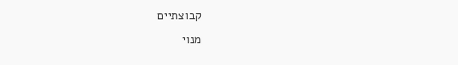קבוצתיים
מנוי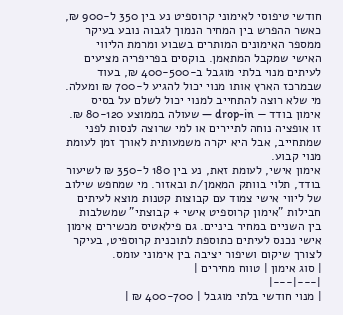חודשי טיפוסי לאימוני קרוספיט נע בין 350 ל-900 ₪, כאשר ההפרש בין המחיר הנמוך לגבוה נובע בעיקר ממספר האימונים המותרים בשבוע ומרמת הליווי האישי שמקבל המתאמן. בוקסים בפריפריה מציעים לעיתים מנוי בלתי מוגבל ב-400-500 ₪, בעוד שבמרכז הארץ אותו מנוי יכול להגיע ל-700 ₪ ומעלה.
מי שלא רוצה להתחייב למנוי יכול לשלם על בסיס אימון בודד — drop-in — שעולה בממוצע 80-120 ₪. זו אופציה נוחה לתיירים או למי שרוצה לנסות לפני שמתחייב, אבל היא יקרה משמעותית לאורך זמן לעומת מנוי קבוע.
אימון אישי, לעומת זאת, נע בין 180 ל-350 ₪ לשיעור בודד, תלוי בוותק המאמן/ת ובאזור. מי שמחפש שילוב של ליווי אישי צמוד עם קבוצות קטנות מוצא לעיתים חבילות "אימון קרוספיט אישי + קבוצתי" שמשלבות בין השניים במחיר ביניים. גם פילאטיס מכשירים אימון אישי נכנס לעיתים כתוספת לתוכנית קרוספיט, בעיקר לצורך שיקום ושיפור יציבה בין אימוני עומס.
| סוג אימון | טווח מחירים |
|---|---|
| מנוי חודשי בלתי מוגבל | 400-700 ₪ |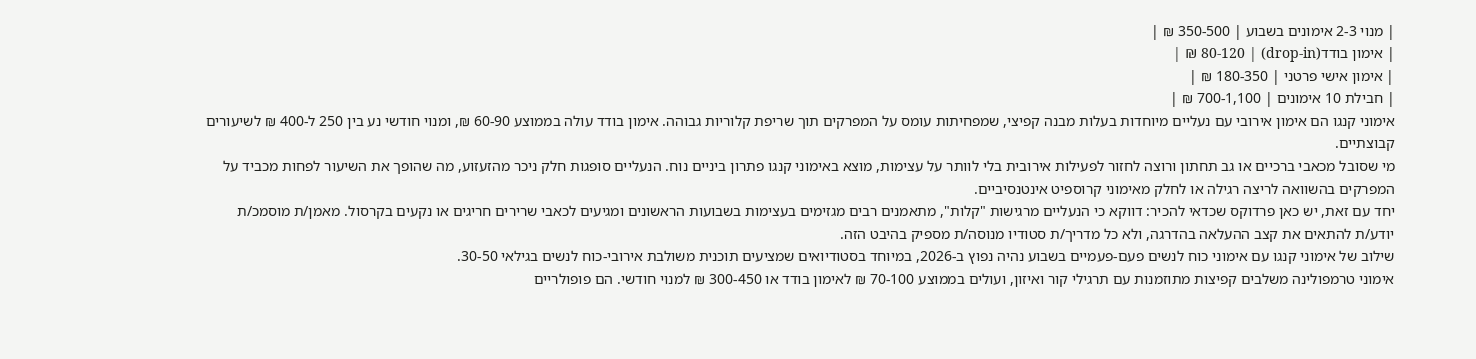| מנוי 2-3 אימונים בשבוע | 350-500 ₪ |
| אימון בודד(drop-in) | 80-120 ₪ |
| אימון אישי פרטני | 180-350 ₪ |
| חבילת 10 אימונים | 700-1,100 ₪ |
אימוני קנגו הם אימון אירובי עם נעליים מיוחדות בעלות מבנה קפיצי, שמפחיתות עומס על המפרקים תוך שריפת קלוריות גבוהה. אימון בודד עולה בממוצע 60-90 ₪, ומנוי חודשי נע בין 250 ל-400 ₪ לשיעורים קבוצתיים.
מי שסובל מכאבי ברכיים או גב תחתון ורוצה לחזור לפעילות אירובית בלי לוותר על עצימות, מוצא באימוני קנגו פתרון ביניים נוח. הנעליים סופגות חלק ניכר מהזעזוע, מה שהופך את השיעור לפחות מכביד על המפרקים בהשוואה לריצה רגילה או לחלק מאימוני קרוספיט אינטנסיביים.
יחד עם זאת, יש כאן פרדוקס שכדאי להכיר: דווקא כי הנעליים מרגישות "קלות", מתאמנים רבים מגזימים בעצימות בשבועות הראשונים ומגיעים לכאבי שרירים חריגים או נקעים בקרסול. מאמן/ת מוסמכ/ת יודע/ת להתאים את קצב ההעלאה בהדרגה, ולא כל מדריך/ת סטודיו מנוסה/ת מספיק בהיבט הזה.
שילוב של אימוני קנגו עם אימוני כוח לנשים פעם-פעמיים בשבוע נהיה נפוץ ב-2026, במיוחד בסטודיואים שמציעים תוכנית משולבת אירובי-כוח לנשים בגילאי 30-50.
אימוני טרמפולינה משלבים קפיצות מתוזמנות עם תרגילי קור ואיזון, ועולים בממוצע 70-100 ₪ לאימון בודד או 300-450 ₪ למנוי חודשי. הם פופולריים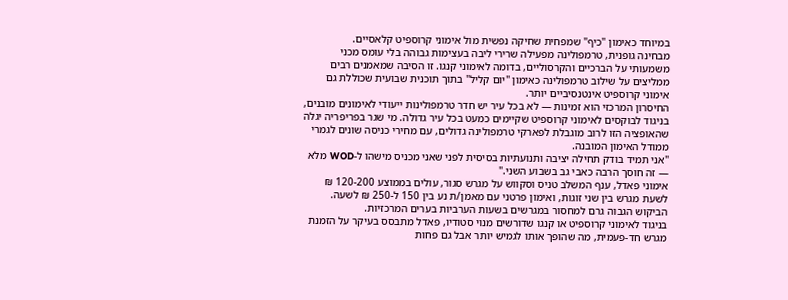במיוחד כאימון "כיף" שמפחית שחיקה נפשית מול אימוני קרוספיט קלאסיים.
מבחינה גופנית, טרמפולינה מפעילה שרירי ליבה בעצימות גבוהה בלי עומס מכני משמעותי על הברכיים והקרסוליים, בדומה לאימוני קנגו. זו הסיבה שמאמנים רבים ממליצים על שילוב טרמפולינה כאימון "יום קליל" בתוך תוכנית שבועית שכוללת גם אימוני קרוספיט אינטנסיביים יותר.
החיסרון המרכזי הוא זמינות — לא בכל עיר יש חדר טרמפולינות ייעודי לאימונים מובנים, בניגוד לבוקסים לאימוני קרוספיט שקיימים כמעט בכל עיר גדולה. מי שגר בפריפריה יגלה שהאופציה הזו לרוב מוגבלת לפארקי טרמפולינה גדולים, עם מחירי כניסה שונים לגמרי ממודל האימון המובנה.
"אני תמיד בודק תחילה יציבה ותנועתיות בסיסית לפני שאני מכניס מישהו ל-WOD מלא — זה חוסך הרבה כאבי גב בשבוע השני."
אימוני פאדל, ענף המשלב טניס וסקווש על מגרש סגור, עולים בממוצע 120-200 ₪ לשעת מגרש בין שני זוגות, ואימון פרטני עם מאמן/ת נע בין 150 ל-250 ₪ לשעה. הביקוש הגבוה גרם למחסור במגרשים בשעות הערביות בערים המרכזיות.
בניגוד לאימוני קרוספיט או קנגו שדורשים מנוי סטודיו, פאדל מתבסס בעיקר על הזמנת מגרש חד-פעמית, מה שהופך אותו לגמיש יותר אבל גם פחות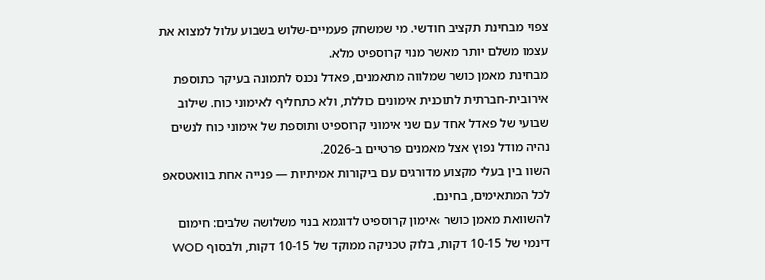צפוי מבחינת תקציב חודשי. מי שמשחק פעמיים-שלוש בשבוע עלול למצוא את עצמו משלם יותר מאשר מנוי קרוספיט מלא.
מבחינת מאמן כושר שמלווה מתאמנים, פאדל נכנס לתמונה בעיקר כתוספת אירובית-חברתית לתוכנית אימונים כוללת, ולא כתחליף לאימוני כוח. שילוב שבועי של פאדל אחד עם שני אימוני קרוספיט ותוספת של אימוני כוח לנשים נהיה מודל נפוץ אצל מאמנים פרטיים ב-2026.
השוו בין בעלי מקצוע מדורגים עם ביקורות אמיתיות — פנייה אחת בוואטסאפ לכל המתאימים, בחינם.
להשוואת מאמן כושר ›אימון קרוספיט לדוגמא בנוי משלושה שלבים: חימום דינמי של 10-15 דקות, בלוק טכניקה ממוקד של 10-15 דקות, ולבסוף WOD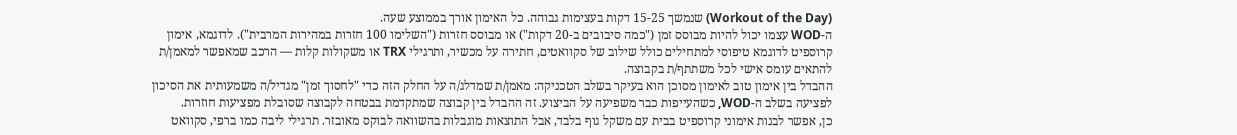(Workout of the Day) שנמשך 15-25 דקות בעצימות גבוהה. כל האימון אורך בממוצע שעה.
ה-WOD עצמו יכול להיות מבוסס זמן ("כמה סיבובים ב-20 דקות") או מבוסס חזרות ("השלימו 100 חזרות במהירות המרבית"). לדוגמא, אימון קרוספיט לדוגמא טיפוסי למתחילים כולל שילוב של סקוואטים, חתירה על מכשיר, ותרגילי TRX או משקולות קלות — הרכב שמאפשר למאמן/ת להתאים עומס אישי לכל משתתף/ת בקבוצה.
ההבדל בין אימון טוב לאימון מסוכן הוא בעיקר בשלב הטכניקה: מאמן/ת שמדלג/ה על החלק הזה כדי "לחסוך זמן" מגדיל/ה משמעותית את הסיכון לפציעה בשלב ה-WOD, כשהעייפות כבר משפיעה על הביצוע. זה ההבדל בין קבוצה שמתקדמת בבטחה לקבוצה שסובלת מפציעות חוזרות.
כן, אפשר לבנות אימוני קרוספיט בבית עם משקל גוף בלבד, אבל התוצאות מוגבלות בהשוואה לבוקס מאובזר. תרגילי ליבה כמו ברפי, סקוואט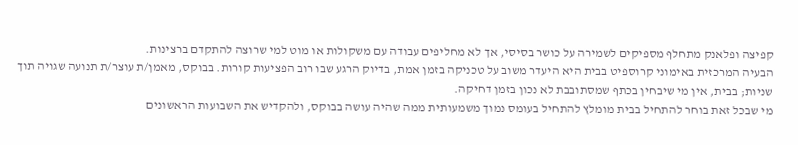קפיצה ופלאנק מתחלף מספיקים לשמירה על כושר בסיסי, אך לא מחליפים עבודה עם משקולות או מוט למי שרוצה להתקדם ברצינות.
הבעיה המרכזית באימוני קרוספיט בבית היא היעדר משוב על טכניקה בזמן אמת, בדיוק הרגע שבו רוב הפציעות קורות. בבוקס, מאמן/ת עוצר/ת תנועה שגויה תוך שניות; בבית, אין מי שיבחין בכתף שמסתובבת לא נכון בזמן דחיקה.
מי שבכל זאת בוחר להתחיל בבית מומלץ להתחיל בעומס נמוך משמעותית ממה שהיה עושה בבוקס, ולהקדיש את השבועות הראשונים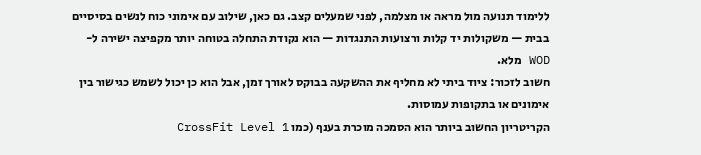ללימוד תנועה מול מראה או מצלמה, לפני שמעלים קצב. גם כאן, שילוב עם אימוני כוח לנשים בסיסיים בבית — משקולות יד קלות ורצועות התנגדות — הוא נקודת התחלה בטוחה יותר מקפיצה ישירה ל-WOD מלא.
חשוב לזכור: ציוד ביתי לא מחליף את ההשקעה בבוקס לאורך זמן, אבל הוא כן יכול לשמש כגישור בין אימונים או בתקופות עמוסות.
הקריטריון החשוב ביותר הוא הסמכה מוכרת בענף (כמו CrossFit Level 1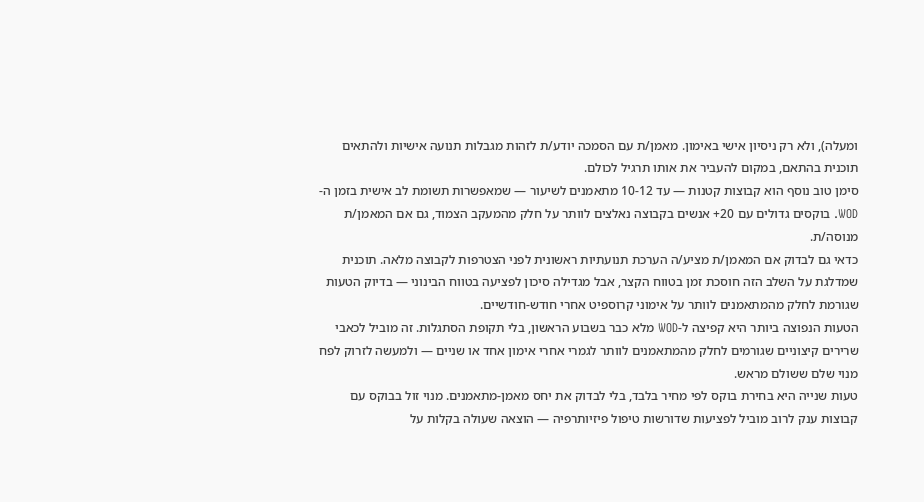ומעלה), ולא רק ניסיון אישי באימון. מאמן/ת עם הסמכה יודע/ת לזהות מגבלות תנועה אישיות ולהתאים תוכנית בהתאם, במקום להעביר את אותו תרגיל לכולם.
סימן טוב נוסף הוא קבוצות קטנות — עד 10-12 מתאמנים לשיעור — שמאפשרות תשומת לב אישית בזמן ה-WOD. בוקסים גדולים עם 20+ אנשים בקבוצה נאלצים לוותר על חלק מהמעקב הצמוד, גם אם המאמן/ת מנוסה/ת.
כדאי גם לבדוק אם המאמן/ת מציע/ה הערכת תנועתיות ראשונית לפני הצטרפות לקבוצה מלאה. תוכנית שמדלגת על השלב הזה חוסכת זמן בטווח הקצר, אבל מגדילה סיכון לפציעה בטווח הבינוני — בדיוק הטעות שגורמת לחלק מהמתאמנים לוותר על אימוני קרוספיט אחרי חודש-חודשיים.
הטעות הנפוצה ביותר היא קפיצה ל-WOD מלא כבר בשבוע הראשון, בלי תקופת הסתגלות. זה מוביל לכאבי שרירים קיצוניים שגורמים לחלק מהמתאמנים לוותר לגמרי אחרי אימון אחד או שניים — ולמעשה לזרוק לפח מנוי שלם ששולם מראש.
טעות שנייה היא בחירת בוקס לפי מחיר בלבד, בלי לבדוק את יחס מאמן-מתאמנים. מנוי זול בבוקס עם קבוצות ענק לרוב מוביל לפציעות שדורשות טיפול פיזיותרפיה — הוצאה שעולה בקלות על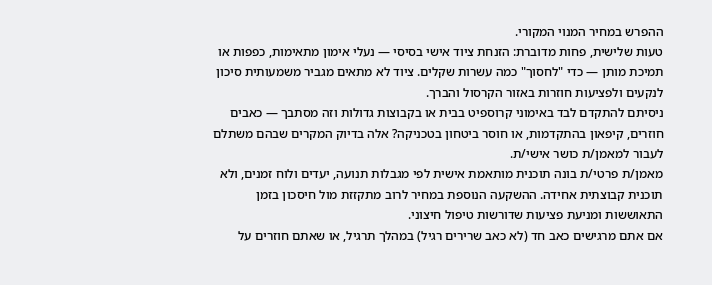ההפרש במחיר המנוי המקורי.
טעות שלישית, פחות מדוברת: הזנחת ציוד אישי בסיסי — נעלי אימון מתאימות, כפפות או תמיכת מותן — כדי "לחסוך" כמה עשרות שקלים. ציוד לא מתאים מגביר משמעותית סיכון לנקעים ולפציעות חוזרות באזור הקרסול והברך.
ניסיתם להתקדם לבד באימוני קרוספיט בבית או בקבוצות גדולות וזה מסתבך — כאבים חוזרים, קיפאון בהתקדמות, או חוסר ביטחון בטכניקה? אלה בדיוק המקרים שבהם משתלם לעבור למאמן/ת כושר אישי/ת.
מאמן/ת פרטי/ת בונה תוכנית מותאמת אישית לפי מגבלות תנועה, יעדים ולוח זמנים, ולא תוכנית קבוצתית אחידה. ההשקעה הנוספת במחיר לרוב מתקזזת מול חיסכון בזמן התאוששות ומניעת פציעות שדורשות טיפול חיצוני.
אם אתם מרגישים כאב חד (לא כאב שרירים רגיל) במהלך תרגיל, או שאתם חוזרים על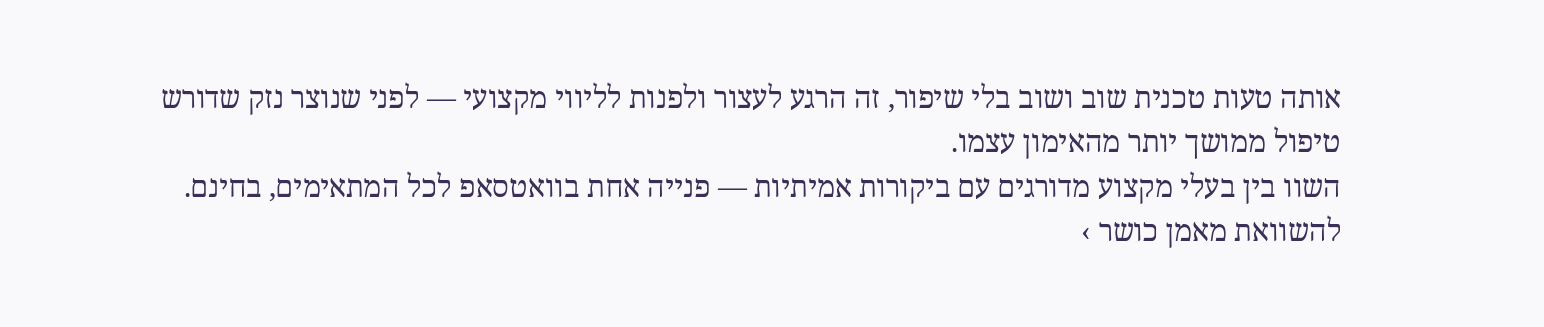אותה טעות טכנית שוב ושוב בלי שיפור, זה הרגע לעצור ולפנות לליווי מקצועי — לפני שנוצר נזק שדורש טיפול ממושך יותר מהאימון עצמו.
השוו בין בעלי מקצוע מדורגים עם ביקורות אמיתיות — פנייה אחת בוואטסאפ לכל המתאימים, בחינם.
להשוואת מאמן כושר ›